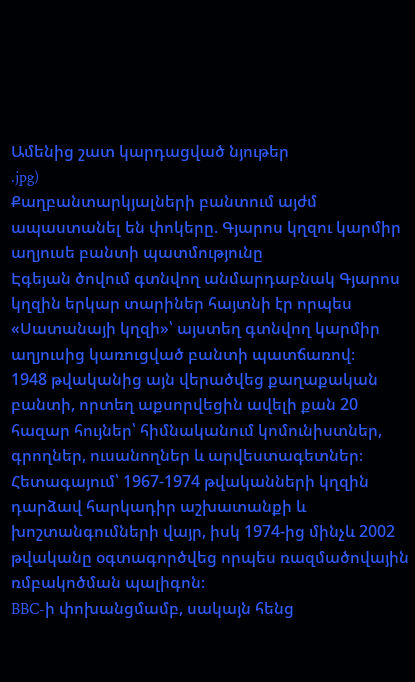Ամենից շատ կարդացված նյութեր
.jpg)
Քաղբանտարկյալների բանտում այժմ ապաստանել են փոկերը. Գյարոս կղզու կարմիր աղյուսե բանտի պատմությունը
Էգեյան ծովում գտնվող անմարդաբնակ Գյարոս կղզին երկար տարիներ հայտնի էր որպես «Սատանայի կղզի»՝ այստեղ գտնվող կարմիր աղյուսից կառուցված բանտի պատճառով։
1948 թվականից այն վերածվեց քաղաքական բանտի, որտեղ աքսորվեցին ավելի քան 20 հազար հույներ՝ հիմնականում կոմունիստներ, գրողներ, ուսանողներ և արվեստագետներ։ Հետագայում՝ 1967-1974 թվականների կղզին դարձավ հարկադիր աշխատանքի և խոշտանգումների վայր, իսկ 1974-ից մինչև 2002 թվականը օգտագործվեց որպես ռազմածովային ռմբակոծման պալիգոն։
BBC-ի փոխանցմամբ, սակայն հենց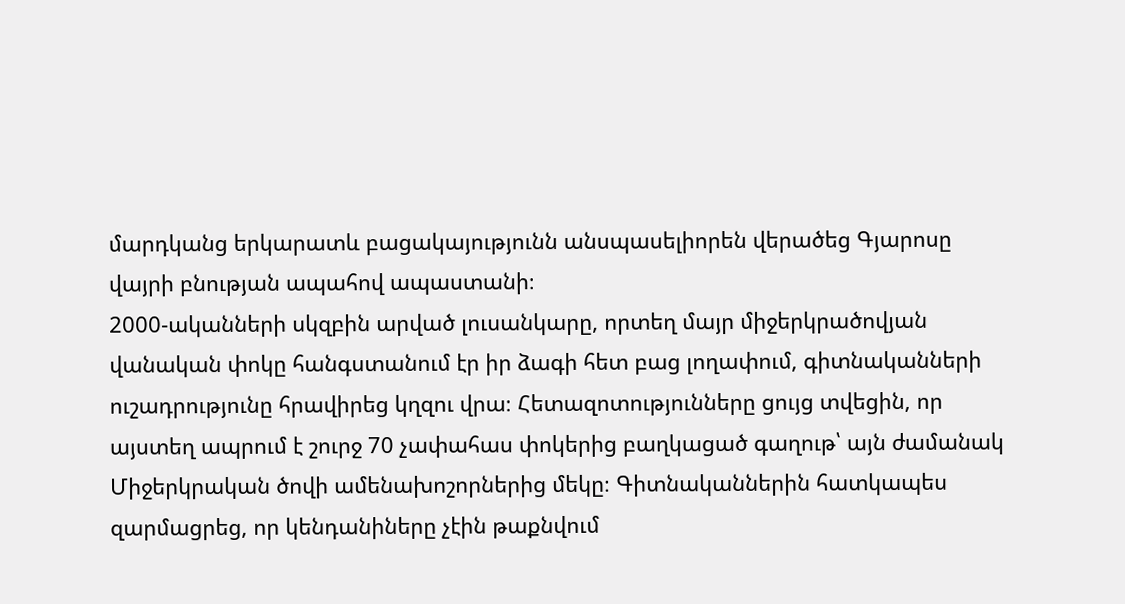մարդկանց երկարատև բացակայությունն անսպասելիորեն վերածեց Գյարոսը վայրի բնության ապահով ապաստանի։
2000-ականների սկզբին արված լուսանկարը, որտեղ մայր միջերկրածովյան վանական փոկը հանգստանում էր իր ձագի հետ բաց լողափում, գիտնականների ուշադրությունը հրավիրեց կղզու վրա։ Հետազոտությունները ցույց տվեցին, որ այստեղ ապրում է շուրջ 70 չափահաս փոկերից բաղկացած գաղութ՝ այն ժամանակ Միջերկրական ծովի ամենախոշորներից մեկը։ Գիտնականներին հատկապես զարմացրեց, որ կենդանիները չէին թաքնվում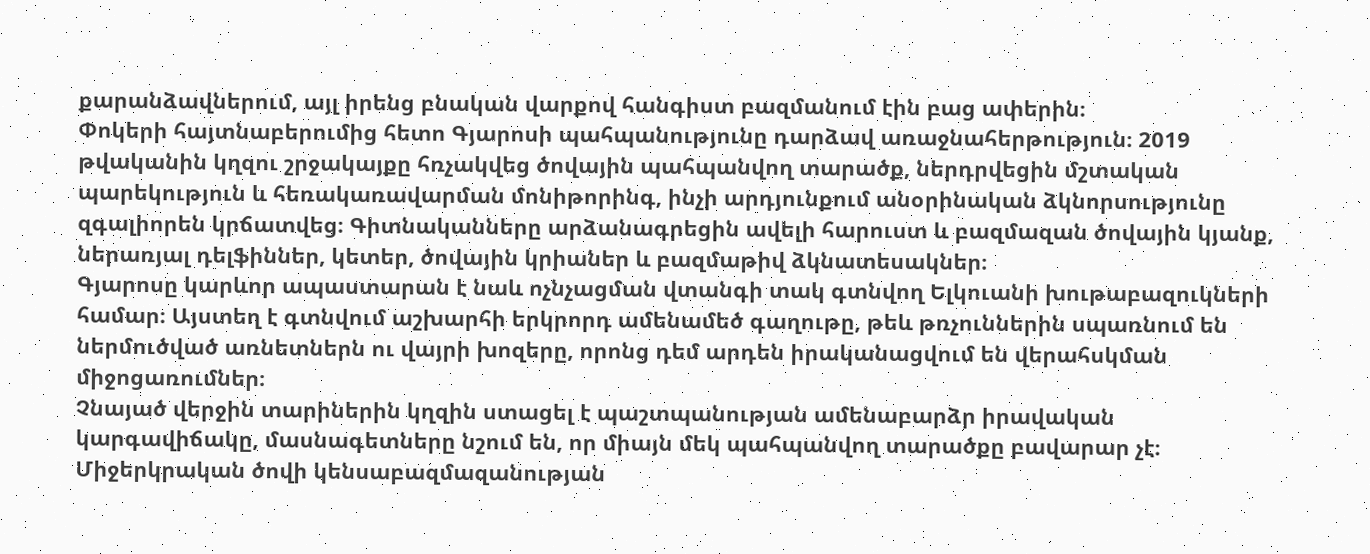քարանձավներում, այլ իրենց բնական վարքով հանգիստ բազմանում էին բաց ափերին։
Փոկերի հայտնաբերումից հետո Գյարոսի պահպանությունը դարձավ առաջնահերթություն։ 2019 թվականին կղզու շրջակայքը հռչակվեց ծովային պահպանվող տարածք, ներդրվեցին մշտական պարեկություն և հեռակառավարման մոնիթորինգ, ինչի արդյունքում անօրինական ձկնորսությունը զգալիորեն կրճատվեց։ Գիտնականները արձանագրեցին ավելի հարուստ և բազմազան ծովային կյանք, ներառյալ դելֆիններ, կետեր, ծովային կրիաներ և բազմաթիվ ձկնատեսակներ։
Գյարոսը կարևոր ապաստարան է նաև ոչնչացման վտանգի տակ գտնվող Ելկուանի խութաբազուկների համար։ Այստեղ է գտնվում աշխարհի երկրորդ ամենամեծ գաղութը, թեև թռչուններին սպառնում են ներմուծված առնետներն ու վայրի խոզերը, որոնց դեմ արդեն իրականացվում են վերահսկման միջոցառումներ։
Չնայած վերջին տարիներին կղզին ստացել է պաշտպանության ամենաբարձր իրավական կարգավիճակը, մասնագետները նշում են, որ միայն մեկ պահպանվող տարածքը բավարար չէ։ Միջերկրական ծովի կենսաբազմազանության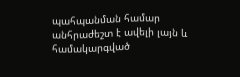պահպանման համար անհրաժեշտ է ավելի լայն և համակարգված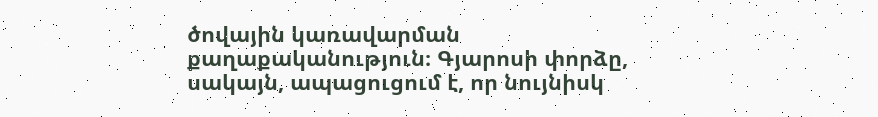ծովային կառավարման քաղաքականություն։ Գյարոսի փորձը, սակայն, ապացուցում է, որ նույնիսկ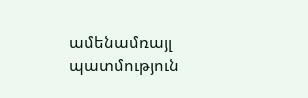ամենամռայլ պատմություն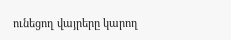ունեցող վայրերը կարող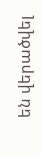են վերածվել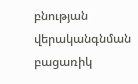բնության վերականգնման բացառիկ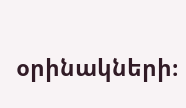օրինակների։